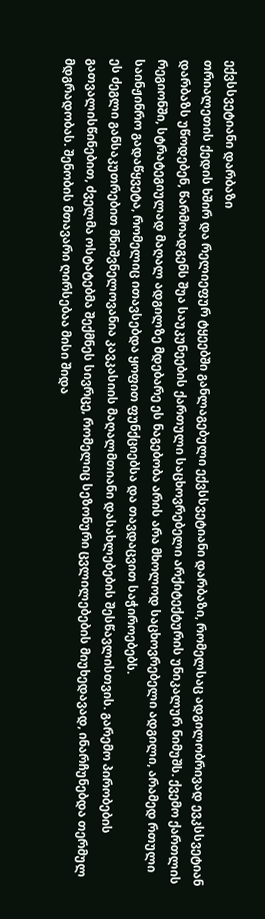ექვსსვეტიანი დარბაზი
თრიალეთის ქედის ხშირ და რელიეფურ ტყეებში განლაგებული ექვსსვეტიანი დარბაზი, რომელსაც ადგილობრივად ევკსსვეტიან დარბაზს უწოდებენ, წარმოადგენს შუა საუკუნეების ქართული საცხოვრებელი არქიტექტურის უნიკალურ ნიმუშს. ქვემო ქართლის რეგიონში, სტრატეგიულად მაღალ ადგილზე მდებარე ეს ნაგებობა არის არა მხოლოდ საცხოვრებელი ადგილი, არამედ რთული საინჟინრო გადაწყვეტა, რომელიც ითავსებდა ყოფით ფუნქციებსა და თავდაცვით საჭიროებებს.
ეს ძეგლი განსაკუთრებით მნიშვნელოვანია კავკასიის მაღალმთიანი დასახლებების შესწავლისთვის. გარემო პირობების გათვალისწინებით, ძველმა ოსტატებმა შექმნეს სივრცე, რომელიც სეზონური ცვლილებების მიუხედავად, ინარჩუნებდა თერმულ მდგრადობას. შენობის მთავარი ღირსებაა მისი შიდა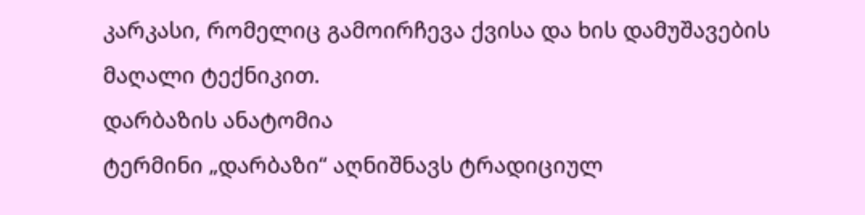კარკასი, რომელიც გამოირჩევა ქვისა და ხის დამუშავების მაღალი ტექნიკით.
დარბაზის ანატომია
ტერმინი „დარბაზი“ აღნიშნავს ტრადიციულ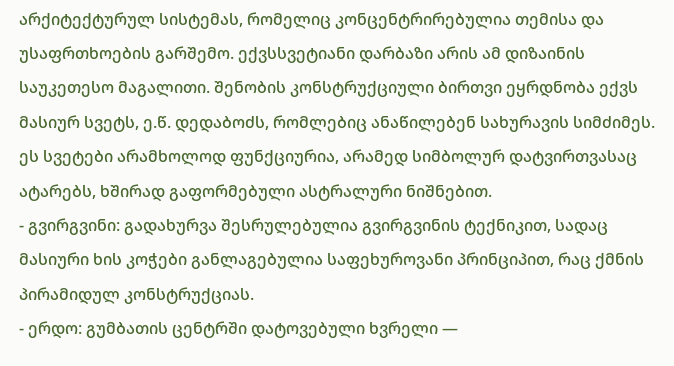არქიტექტურულ სისტემას, რომელიც კონცენტრირებულია თემისა და უსაფრთხოების გარშემო. ექვსსვეტიანი დარბაზი არის ამ დიზაინის საუკეთესო მაგალითი. შენობის კონსტრუქციული ბირთვი ეყრდნობა ექვს მასიურ სვეტს, ე.წ. დედაბოძს, რომლებიც ანაწილებენ სახურავის სიმძიმეს. ეს სვეტები არამხოლოდ ფუნქციურია, არამედ სიმბოლურ დატვირთვასაც ატარებს, ხშირად გაფორმებული ასტრალური ნიშნებით.
- გვირგვინი: გადახურვა შესრულებულია გვირგვინის ტექნიკით, სადაც მასიური ხის კოჭები განლაგებულია საფეხუროვანი პრინციპით, რაც ქმნის პირამიდულ კონსტრუქციას.
- ერდო: გუმბათის ცენტრში დატოვებული ხვრელი —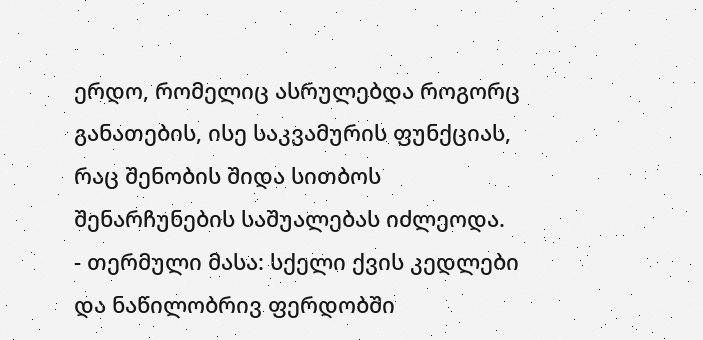ერდო, რომელიც ასრულებდა როგორც განათების, ისე საკვამურის ფუნქციას, რაც შენობის შიდა სითბოს შენარჩუნების საშუალებას იძლეოდა.
- თერმული მასა: სქელი ქვის კედლები და ნაწილობრივ ფერდობში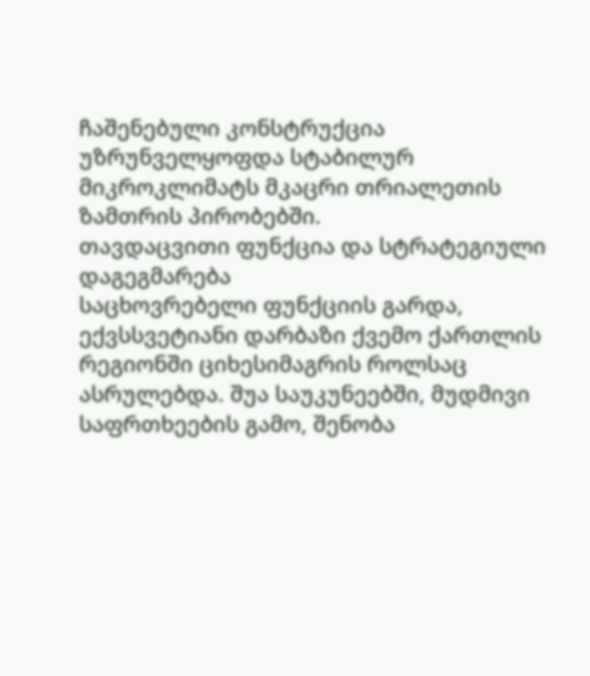ჩაშენებული კონსტრუქცია უზრუნველყოფდა სტაბილურ მიკროკლიმატს მკაცრი თრიალეთის ზამთრის პირობებში.
თავდაცვითი ფუნქცია და სტრატეგიული დაგეგმარება
საცხოვრებელი ფუნქციის გარდა, ექვსსვეტიანი დარბაზი ქვემო ქართლის რეგიონში ციხესიმაგრის როლსაც ასრულებდა. შუა საუკუნეებში, მუდმივი საფრთხეების გამო, შენობა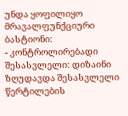უნდა ყოფილიყო მრავალფუნქციური ბასტიონი:
- კონტროლირებადი შესასვლელი: დიზაინი ზღუდავდა შესასვლელი წერტილების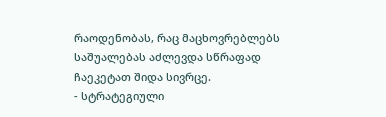რაოდენობას, რაც მაცხოვრებლებს საშუალებას აძლევდა სწრაფად ჩაეკეტათ შიდა სივრცე.
- სტრატეგიული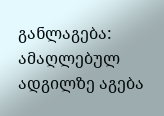განლაგება: ამაღლებულ ადგილზე აგება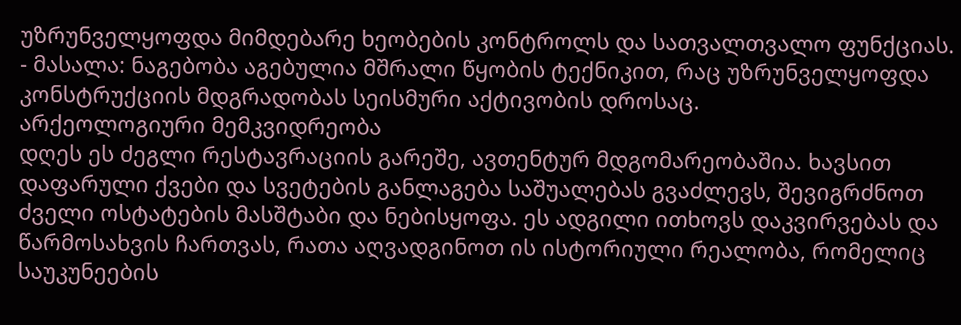უზრუნველყოფდა მიმდებარე ხეობების კონტროლს და სათვალთვალო ფუნქციას.
- მასალა: ნაგებობა აგებულია მშრალი წყობის ტექნიკით, რაც უზრუნველყოფდა კონსტრუქციის მდგრადობას სეისმური აქტივობის დროსაც.
არქეოლოგიური მემკვიდრეობა
დღეს ეს ძეგლი რესტავრაციის გარეშე, ავთენტურ მდგომარეობაშია. ხავსით დაფარული ქვები და სვეტების განლაგება საშუალებას გვაძლევს, შევიგრძნოთ ძველი ოსტატების მასშტაბი და ნებისყოფა. ეს ადგილი ითხოვს დაკვირვებას და წარმოსახვის ჩართვას, რათა აღვადგინოთ ის ისტორიული რეალობა, რომელიც საუკუნეების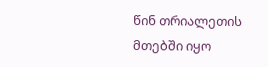წინ თრიალეთის მთებში იყო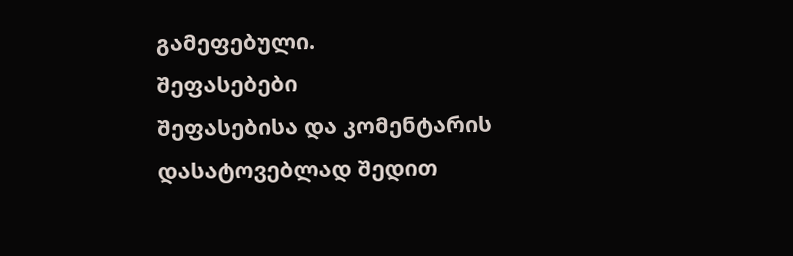გამეფებული.
შეფასებები
შეფასებისა და კომენტარის დასატოვებლად შედით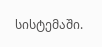სისტემაში.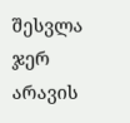შესვლა
ჯერ არავის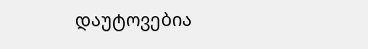დაუტოვებია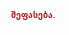შეფასება.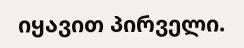იყავით პირველი.